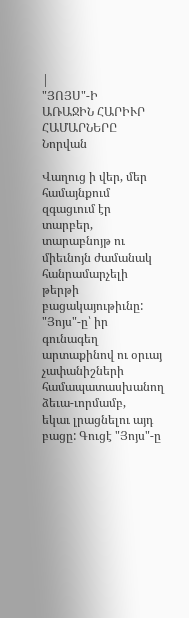|
"ՅՈՅՍ"-Ի
ԱՌԱՋԻՆ ՀԱՐԻՒՐ
ՀԱՄԱՐՆԵՐԸ
Նորվան

Վաղուց ի վեր, մեր համայնքում զգացւում էր տարբեր, տարաբնոյթ ու
միեւնոյն ժամանակ հանրամարչելի թերթի բացակայութիւնը: "Յոյս"-ը՝ իր
գունագեղ արտաքինով ու օրւայ չափանիշների համապատասխանող ձեւա-ւորմամբ,
եկաւ լրացնելու այդ բացը: Գուցէ "Յոյս"-ը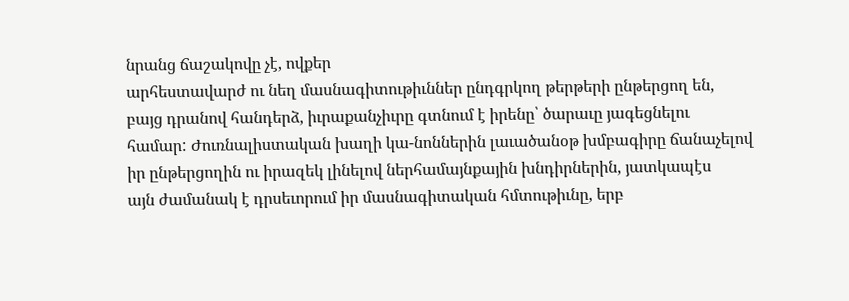նրանց ճաշակովը չէ, ովքեր
արհեստավարժ ու նեղ մասնագիտութիւններ ընդգրկող թերթերի ընթերցող են,
բայց դրանով հանդերձ, իւրաքանչիւրը գտնում է իրենը՝ ծարաւը յագեցնելու
համար: Ժուռնալիստական խաղի կա-նոններին լաւածանօթ խմբագիրը ճանաչելով
իր ընթերցողին ու իրազեկ լինելով ներհամայնքային խնդիրներին, յատկապէս
այն ժամանակ է դրսեւորում իր մասնագիտական հմտութիւնը, երբ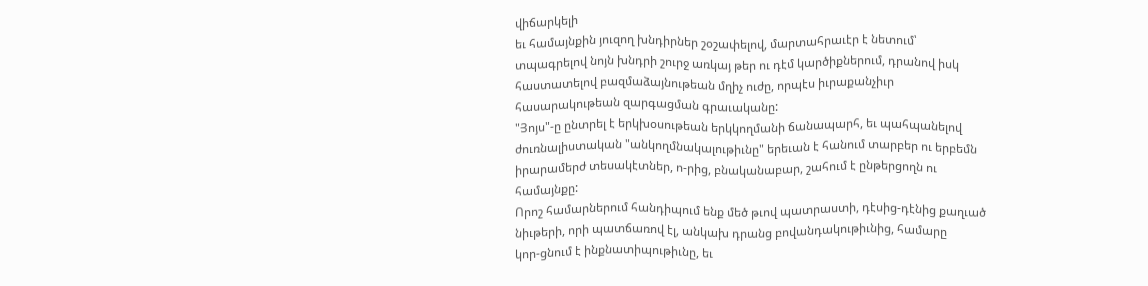վիճարկելի
եւ համայնքին յուզող խնդիրներ շօշափելով, մարտահրաւէր է նետում՝
տպագրելով նոյն խնդրի շուրջ առկայ թեր ու դէմ կարծիքներում, դրանով իսկ
հաստատելով բազմաձայնութեան մղիչ ուժը, որպէս իւրաքանչիւր
հասարակութեան զարգացման գրաւականը:
"Յոյս"-ը ընտրել է երկխօսութեան երկկողմանի ճանապարհ, եւ պահպանելով
ժուռնալիստական "անկողմնակալութիւնը" երեւան է հանում տարբեր ու երբեմն
իրարամերժ տեսակէտներ, ո-րից, բնականաբար, շահում է ընթերցողն ու
համայնքը:
Որոշ համարներում հանդիպում ենք մեծ թւով պատրաստի, դէսից-դէնից քաղւած
նիւթերի, որի պատճառով էլ, անկախ դրանց բովանդակութիւնից, համարը
կոր-ցնում է ինքնատիպութիւնը, եւ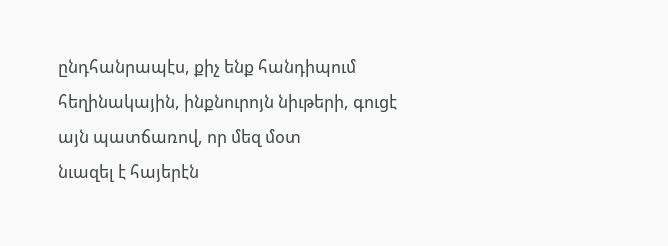ընդհանրապէս, քիչ ենք հանդիպում
հեղինակային, ինքնուրոյն նիւթերի, գուցէ այն պատճառով, որ մեզ մօտ
նւազել է հայերէն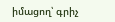իմացող՝ գրիչ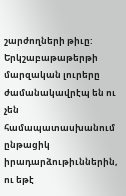շարժողների թիւը:
Երկշաբաթաթերթի մարզական լուրերը ժամանակավրէպ են ու չեն
համապատասխանում ընթացիկ իրադարձութիւններին, ու եթէ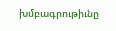խմբագրութիւնը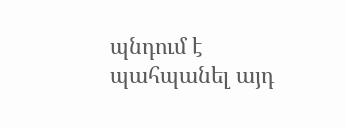պնդում է պահպանել այդ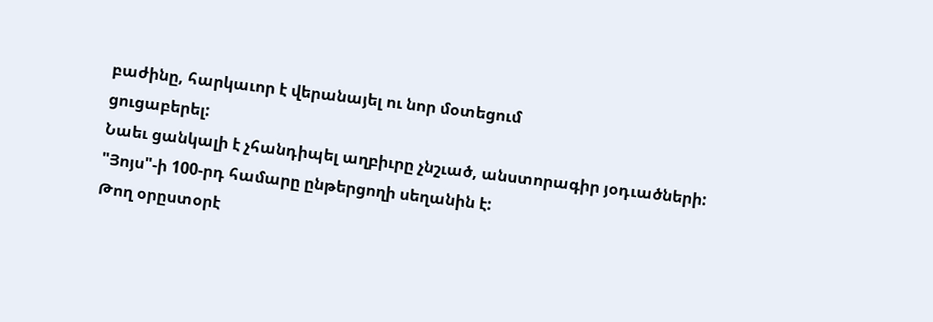բաժինը, հարկաւոր է վերանայել ու նոր մօտեցում
ցուցաբերել:
Նաեւ ցանկալի է չհանդիպել աղբիւրը չնշւած, անստորագիր յօդւածների:
"Յոյս"-ի 100-րդ համարը ընթերցողի սեղանին է:
Թող օրըստօրէ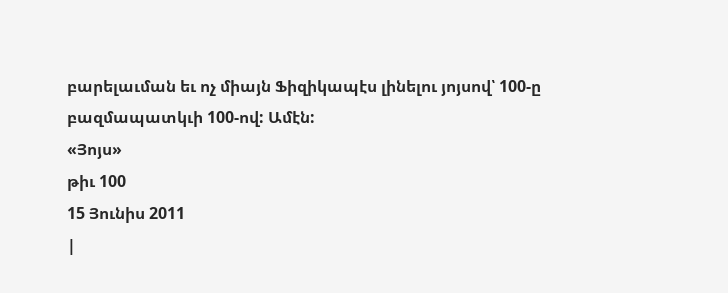բարելաւման եւ ոչ միայն Ֆիզիկապէս լինելու յոյսով՝ 100-ը
բազմապատկւի 100-ով: Ամէն:
«Յոյս»
թիւ 100
15 Յունիս 2011
|